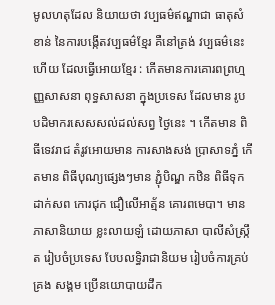មូលហតុដែល និយាយថា វប្បធម៌ឥណ្ឌាជា ធាតុសំខាន់ នៃការបង្កើតវប្បធម៌ខ្មែរ គឺនៅត្រង់ វប្បធម៌នេះហើយ ដែលធ្វើអោយខែ្មរ : កើតមានការគោរពព្រហ្មញ្ញសាសនា ពុទ្ធសាសនា ក្នុងប្រទេស ដែលមាន រូបបដិមាករសេសសល់ដល់សព្វ ថ្ងៃនេះ ។ កើតមាន ពិធីទេវរាជ តំរូវអោយមាន ការសាងសង់ ប្រាសាទភ្នំ កើតមាន ពិធីបុណ្យផ្សេងៗមាន ភ្ជុំបិណ្ឌ កឋិន ពិធីទុកដាក់សព កោរជុក ជឿលើអាត្ម័ន គោរពមេបា។ មានភាសានិយាយ ខ្លះលាយឡំ ដោយភាសា បាលីសំស្រ្កឹត រៀបចំប្រទេស បែបលទ្ធិរាជានិយម រៀបចំការគ្រប់គ្រង សង្គម ប្រើនយោបាយដឹក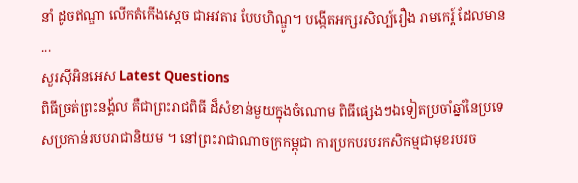នាំ ដូចឥណ្ឌា លើកតំកើងស្តេច ជាអវតារ បែបហិណ្ឌូ។ បង្កើតអក្សរសិល្ប៍រឿង រាមកេរ្ត៍ ដែលមាន ...
សួរស៊ីអិនអេស Latest Questions
ពិធីច្រត់ព្រះនង្គ័ល គឺជាព្រះរាជពិធី ដ៏សំខាន់មួយក្នុងចំណោម ពិធីផ្សេងៗឯទៀតប្រចាំឆ្នាំនៃប្រទេសប្រកាន់របបរាជានិយម ។ នៅព្រះរាជាណាចក្រកម្ពុជា ការប្រកបរបរកសិកម្មជាមុខរបរច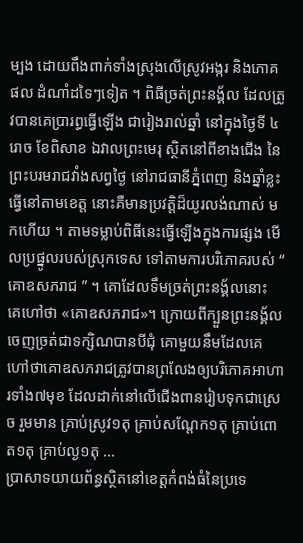ម្បង ដោយពឹងពាក់ទាំងស្រុងលើស្រូវអង្ករ និងភោគផល ដំណាំដទៃៗទៀត ។ ពិធីច្រត់ព្រះនង្គ័ល ដែលត្រូវបានគេប្រារព្ធធ្វើឡើង ជារៀងរាល់ឆ្នាំ នៅក្នុងថ្ងៃទី ៤រោច ខែពិសាខ ឯវាលព្រះមេរុ ស្ថិតនៅពីខាងជើង នៃព្រះបរមរាជវាំងសព្វថ្ងៃ នៅរាជធានីភ្នំពេញ និងឆ្នាំខ្លះធ្វើនៅតាមខេត្ត នោះគឺមានប្រវត្តិដ៏យូរលង់ណាស់ មកហើយ ។ តាមទម្លាប់ពិធីនេះធ្វើឡើងក្នុងការផ្សង មើលប្រផ្នូលរបស់ស្រុកទេស ទៅតាមការបរិភោគរបស់ “ គោឧសភរាជ ” ។ គោដែលទឹមច្រត់ព្រះនង្គ័លនោះ គេហៅថា «គោឧសភរាជ»។ ក្រោយពីក្បួនព្រះនង្គ័លចេញច្រត់ជាទក្សិណបានបីជុំ គោមួយនឹមដែលគេហៅថាគោឧសភរាជត្រូវបានព្រលែងឲ្យបរិភោគអាហារទាំង៧មុខ ដែលដាក់នៅលើជើងពានរៀបទុកជាស្រេច រួមមាន គ្រាប់ស្រូវ១តុ គ្រាប់សណ្ដែក១តុ គ្រាប់ពោត១តុ គ្រាប់ល្ង១តុ ...
ប្រាសាទយាយព័ន្ធស្ថិតនៅខេត្តកំពង់ធំនៃប្រទេ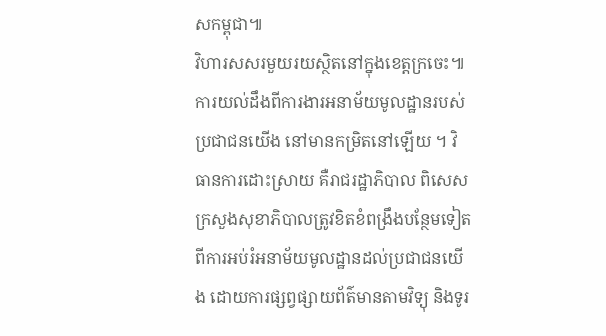សកម្ពុជា៕
វិហារសសរមួយរយស្ថិតនៅក្នុងខេត្តក្រចេះ៕
ការយល់ដឹងពីការងារអនាម័យមូលដ្ឋានរបស់ប្រជាជនយើង នៅមានកម្រិតនៅឡើយ ។ វិធានការដោះស្រាយ គឺរាជរដ្ឋាភិបាល ពិសេសក្រសួងសុខាភិបាលត្រូវខិតខំពង្រឹងបន្ថែមទៀត ពីការអប់រំអនាម័យមូលដ្ឋានដល់ប្រជាជនយើង ដោយការផ្សព្វផ្សាយព័ត៌មានតាមវិទ្យុ និងទូរ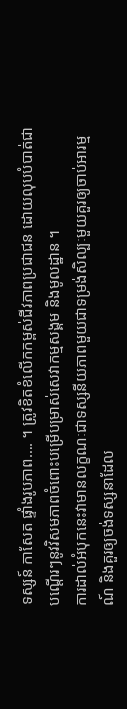ទស្សន៍ កាសែត ផ្ទាំងរូបភាព…. ។ ត្រូវខិតខំលើកកម្ពស់ជីវភាពប្រជាជន ដោយលុបបំបាត់ជាបណ្តើរៗនូវវិសមភាពចំពោះបម្រើបម្រាស់សេវាកម្មសង្គម និងមូលដ្ឋាន ។
ការដាល់អំបុកនេះវាមានលក្ខណៈជាទស្សនីយភាពមួយជាទម្រង់សិល្បៈមួយគួរឲ្យចាប់អារម្មណ៍ និងគួរឲ្យចង់ទស្សនាដែល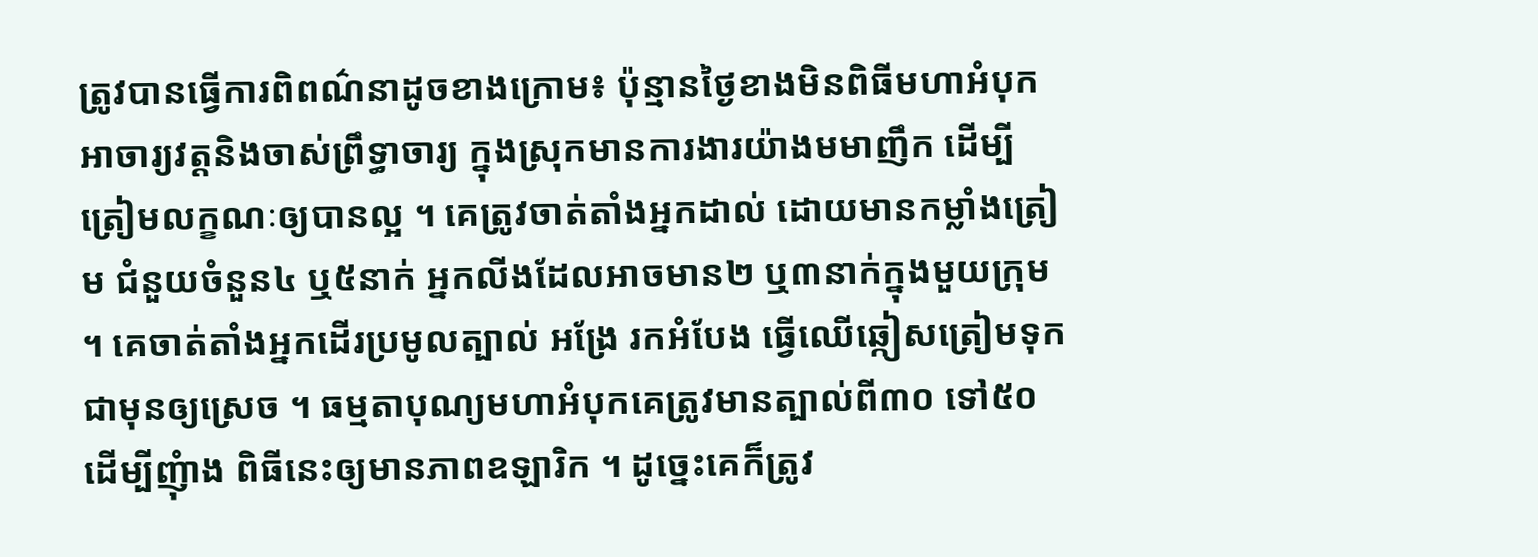ត្រូវបានធ្វើការពិពណ៌នាដូចខាងក្រោម៖ ប៉ុន្មានថ្ងៃខាងមិនពិធីមហាអំបុក អាចារ្យវត្តនិងចាស់ព្រឹទ្ធាចារ្យ ក្នុងស្រុកមានការងារយ៉ាងមមាញឹក ដើម្បីត្រៀមលក្ខណៈឲ្យបានល្អ ។ គេត្រូវចាត់តាំងអ្នកដាល់ ដោយមានកម្លាំងត្រៀម ជំនួយចំនួន៤ ឬ៥នាក់ អ្នកលីងដែលអាចមាន២ ឬ៣នាក់ក្នុងមួយក្រុម ។ គេចាត់តាំងអ្នកដើរប្រមូលត្បាល់ អង្រែ រកអំបែង ធ្វើឈើឆ្កៀសត្រៀមទុកជាមុនឲ្យស្រេច ។ ធម្មតាបុណ្យមហាអំបុកគេត្រូវមានត្បាល់ពី៣០ ទៅ៥០ ដើម្បីញុំាង ពិធីនេះឲ្យមានភាពឧឡារិក ។ ដូច្នេះគេក៏ត្រូវ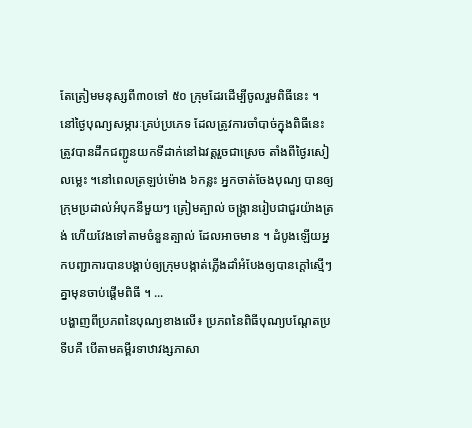តែត្រៀមមនុស្សពី៣០ទៅ ៥០ ក្រុមដែរដើម្បីចូលរួមពិធីនេះ ។ នៅថ្ងៃបុណ្យសម្ភារៈគ្រប់ប្រភេទ ដែលត្រូវការចាំបាច់ក្នុងពិធីនេះត្រូវបានដឹកជញ្ជូនយកទីដាក់នៅឯវត្តរួចជាស្រេច តាំងពីថ្ងៃរសៀលម្លេះ ។នៅពេលត្រឡប់ម៉ោង ៦កន្លះ អ្នកចាត់ចែងបុណ្យ បានឲ្យក្រុមប្រដាល់អំបុកនីមួយៗ ត្រៀមត្បាល់ ចង្ក្រានរៀបជាជួរយ៉ាងត្រង់ ហើយវែងទៅតាមចំនួនត្បាល់ ដែលអាចមាន ។ ដំបូងឡើយអ្នកបញ្ជាការបានបង្គាប់ឲ្យក្រុមបង្កាត់ភ្លើងដាំអំបែងឲ្យបានក្តៅស្មើៗគ្នាមុនចាប់ផ្តើមពិធី ។ ...
បង្ហាញពីប្រភពនៃបុណ្យខាងលើ៖ ប្រភពនៃពិធីបុណ្យបណ្តែតប្រទីបគឺ បើតាមគម្ពីរទាឋាវង្សភាសា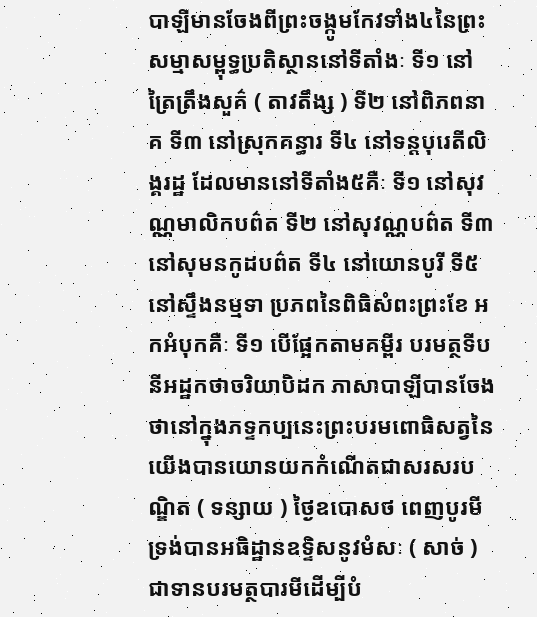បាឡីមានចែងពីព្រះចង្កូមកែវទាំង៤នៃព្រះសម្មាសម្ពុទ្ធប្រតិស្ថាននៅទីតាំងៈ ទី១ នៅត្រៃត្រឹងសួគ៌ ( តាវតឹង្ស ) ទី២ នៅពិភពនាគ ទី៣ នៅស្រុកគន្ធារ ទី៤ នៅទន្តបុរេតីលិង្គរដ្ឋ ដែលមាននៅទីតាំង៥គឺៈ ទី១ នៅសុវណ្ណមាលិកបព៌ត ទី២ នៅសុវណ្ណបព៌ត ទី៣ នៅសុមនកូដបព៌ត ទី៤ នៅយោនបូរី ទី៥ នៅស្ទឹងនម្មទា ប្រភពនៃពិធិសំពះព្រះខែ អកអំបុកគឺៈ ទី១ បើផ្អែកតាមគម្ពីរ បរមត្ថទីបនីអដ្ឋកថាចរិយាបិដក ភាសាបាឡីបានចែងថានៅក្នុងភទ្ទកប្បនេះព្រះបរមពោធិសត្វនៃយើងបានយោនយកកំណើតជាសរសរបណ្ឌិត ( ទន្សាយ ) ថ្ងៃឧបោសថ ពេញបូរមី ទ្រង់បានអធិដ្ឋានឧទ្ទិសនូវមំសៈ ( សាច់ ) ជាទានបរមត្ថបារមីដើម្បីបំ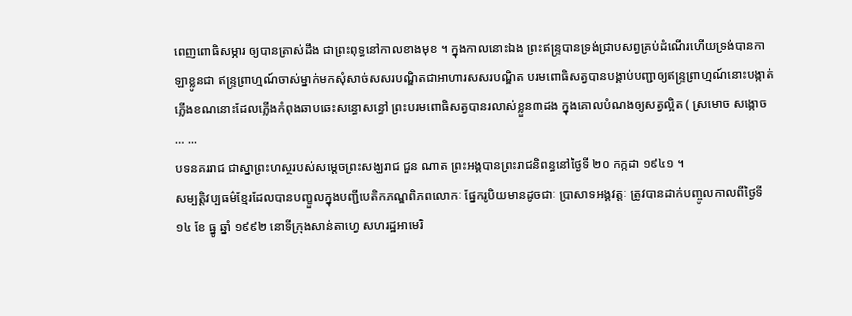ពេញពោធិសម្ភារ ឲ្យបានត្រាស់ដឹង ជាព្រះពុទ្ធនៅកាលខាងមុខ ។ ក្នុងកាលនោះឯង ព្រះឥន្រ្ទបានទ្រង់ជ្រាបសព្វគ្រប់ដំណើរហើយទ្រង់បានកាឡាខ្លូនជា ឥន្រ្ទព្រាហ្មណ៍ចាស់ម្នាក់មកសុំសាច់សសរបណ្ឌិតជាអាហារសសរបណ្ឌិត បរមពោធិសត្វបានបង្គាប់បញ្ជាឲ្យឥន្រ្ទព្រាហ្មណ៍នោះបង្កាត់ភ្លើងខណនោះដែលភ្លើងកំពុងឆាបឆេះសន្ធោសន្ធៅ ព្រះបរមពោធិសត្វបានរលាស់ខ្លួន៣ដង ក្នុងគោលបំណងឲ្យសត្វល្អិត ( ស្រមោច សង្កោច … ...
បទនគររាជ ជាស្នាព្រះហស្ថរបស់សម្តេចព្រះសង្ឃរាជ ជួន ណាត ព្រះអង្គបានព្រះរាជនិពន្ធនៅថ្ងៃទី ២០ កក្កដា ១៩៤១ ។
សម្បត្តិវប្បធម៌ខ្មែរដែលបានបញ្ខួលក្នុងបញ្ជីបេតិកភណ្ឌពិភពលោកៈ ផ្នែករូបិយមានដូចជាៈ ប្រាសាទអង្គវត្តៈ ត្រូវបានដាក់បញ្ចូលកាលពីថ្ងៃទី ១៤ ខែ ធ្នូ ឆ្នាំ ១៩៩២ នោទីក្រុងសាន់តាហ្វេ សហរដ្ឋអាមេរិ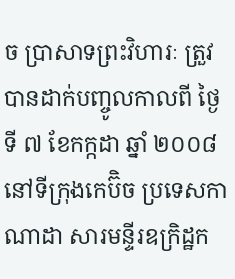ច ប្រាសាទព្រះវិហារៈ ត្រួវបានដាក់បញ្ចូលកាលពី ថ្ងៃទី ៧ ខែកក្កដា ឆ្នាំ ២០០៨ នៅទីក្រុងកេប៊ិច ប្រទេសកាណាដា សារមន្ទីរឧក្រិដ្ឋក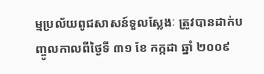ម្មប្រល័យពូជសាសន៍ទួលស្លែងៈ ត្រូវបានដាក់បញ្ចូលកាលពីថ្ងៃទី ៣១ ខែ កក្កដា ឆ្នាំ ២០០៩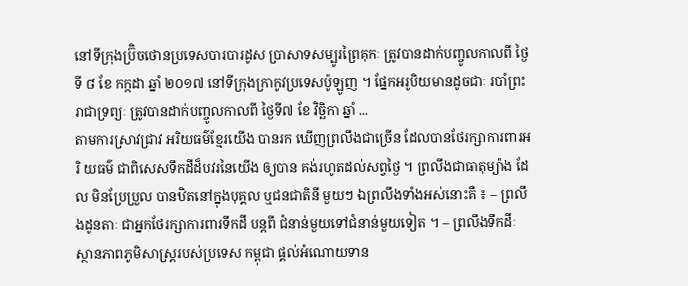នៅទីក្រុងប្រ៊ិចថោនប្រទេសបារបារដូស ប្រាសាទសម្បូរព្រៃគុកៈ ត្រូវបានដាក់បញ្ចូលកាលពី ថ្ងៃទី ៨ ខែ កក្កដា ឆ្នាំ ២០១៧ នៅទីក្រុងក្រាកូវប្រទេសប៉ូឡូញ ។ ផ្នែកអរូបិយមានដូចជាៈ របាំព្រះរាជាទ្រព្យៈ ត្រូវបានដាក់បញ្ចូលកាលពី ថ្ងៃទី៧ ខែ វិច្ឆិកា ឆ្នាំ ...
តាមការស្រាវជ្រាវ អរិយធម៌ខ្មែរយើង បានរក ឃើញព្រលឹងជាច្រើន ដែលបានថែរក្សាការពារអរិ យធម៌ ជាពិសេសទឹកដីដ៏បវរនៃយើង ឲ្យបាន គង់រហូតដល់សព្វថ្ងៃ ។ ព្រលឹងជាធាតុម្យ៉ាង ដែល មិនប្រែប្រួល បានឋិតនៅក្នុងបុគ្គល ឬជនជាតិនី មួយៗ ឯព្រលឹងទាំងអស់នោះគឺ ៖ – ព្រលឹងដូនតាៈ ជាអ្នកថែរក្សាការពារទឹកដី បន្តពី ជំនាន់មួយទៅជំនាន់មួយទៀត ។ – ព្រលឹងទឹកដីៈ ស្ថានភាពភូមិសាស្រ្តរបស់ប្រទេស កម្ពុជា ផ្តល់អំណោយទាន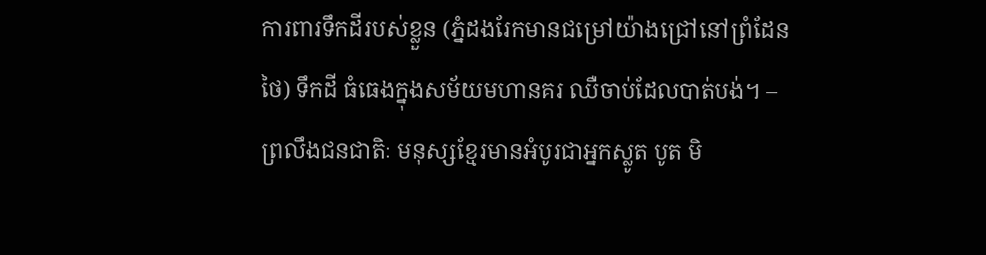ការពារទឹកដីរបស់ខ្លួន (ភ្នំដងរែកមានជម្រៅយ៉ាងជ្រៅនៅព្រំដែនថៃ) ទឹកដី ធំធេងក្នុងសម័យមហានគរ ឈឺចាប់ដែលបាត់បង់។ – ព្រលឹងជនជាតិៈ មនុស្សខ្មែរមានអំបូរជាអ្នកស្លូត បូត មិ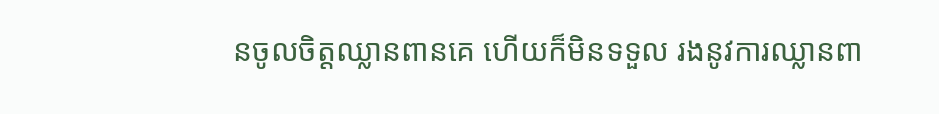នចូលចិត្តឈ្លានពានគេ ហើយក៏មិនទទួល រងនូវការឈ្លានពា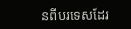នពីបរទេសដែរ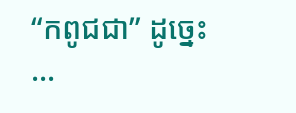“កពូជជា” ដូច្នេះ ...